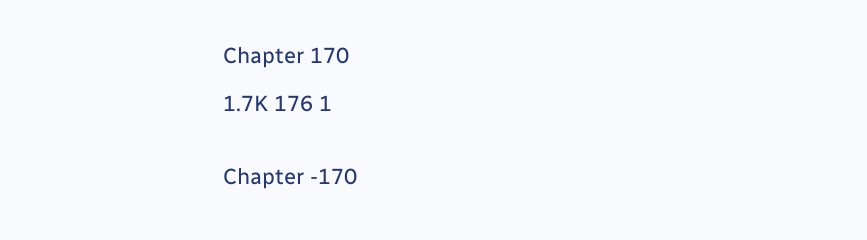Chapter 170

1.7K 176 1


Chapter -170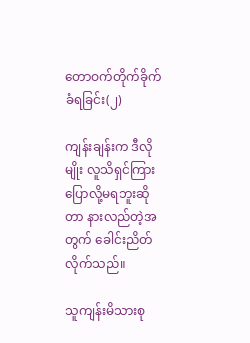တောဝက်တိုက်ခိုက်ခံရခြင်း(၂)

ကျန်းချန်းက ဒီလိုမျိုး လူသိရှင်ကြား ပြောလို့မရဘူးဆိုတာ နားလည်တဲ့အတွက် ခေါင်းညိတ်လိုက်သည်။

သူကျန်းမိသားစု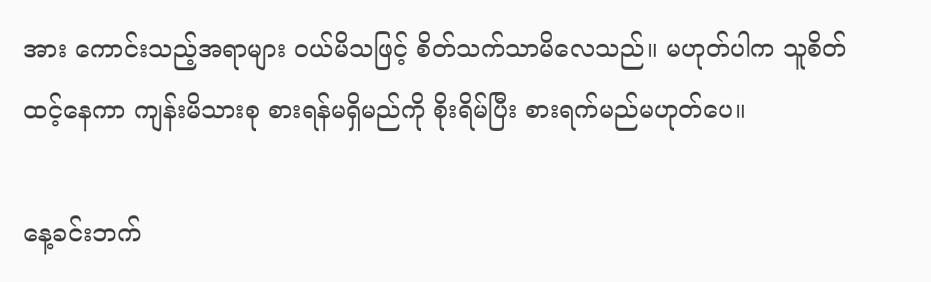အား ကောင်းသည့်အရာများ ဝယ်မိသဖြင့် စိတ်သက်သာမိလေသည်။ မဟုတ်ပါက သူစိတ်ထင့်နေကာ ကျန်းမိသားစု စားရန်မရှိမည်ကို စိုးရိမ်ပြီး စားရက်မည်မဟု‌တ်ပေ။

နေ့ခင်းဘက်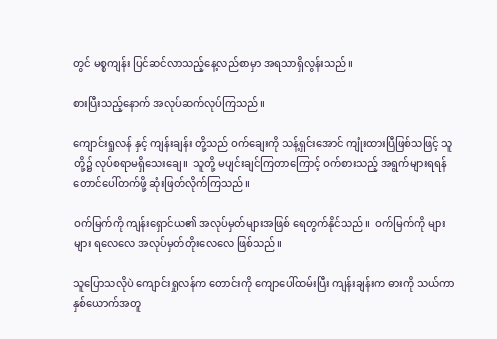တွင် မစ္စကျန်း ပြင်ဆင်လာသည့်နေ့လည်စာမှာ အရသာရှိလွန်းသည်။

စားပြီးသည့်နောက် အလုပ်ဆက်လုပ်ကြသည်။

ကျောင်းရှုလန် နှင့် ကျန်းချန်း တို့သည် ဝက်ချေးကို သန့်ရှင်းအောင် ကျုံးထားပြီဖြစ်သဖြင့် သူတို့၌ လုပ်စရာမရှိသေးချေ။  သူတို့ မပျင်းချင်ကြတာကြောင့် ဝက်စားသည့် အရွက်များရရန် တောင်ပေါ်တက်ဖို့ ဆုံးဖြတ်လိုက်ကြသည်။

ဝက်မြက်ကို ကျန်းရှောင်ယ၏ အလုပ်မှတ်များအဖြစ် ရေတွက်နိုင်သည်။  ဝက်မြက်ကို များများ ရလေလေ အလုပ်မှတ်တိုးလေလေ‌ ဖြစ်သည်။

သူပြောသလိုပဲ ကျောင်းရှုလန်က တောင်းကို ကျောပေါ်ထမ်းပြီး ကျန်းချန်းက ဓားကို သယ်ကာ နှစ်ယောက်အတူ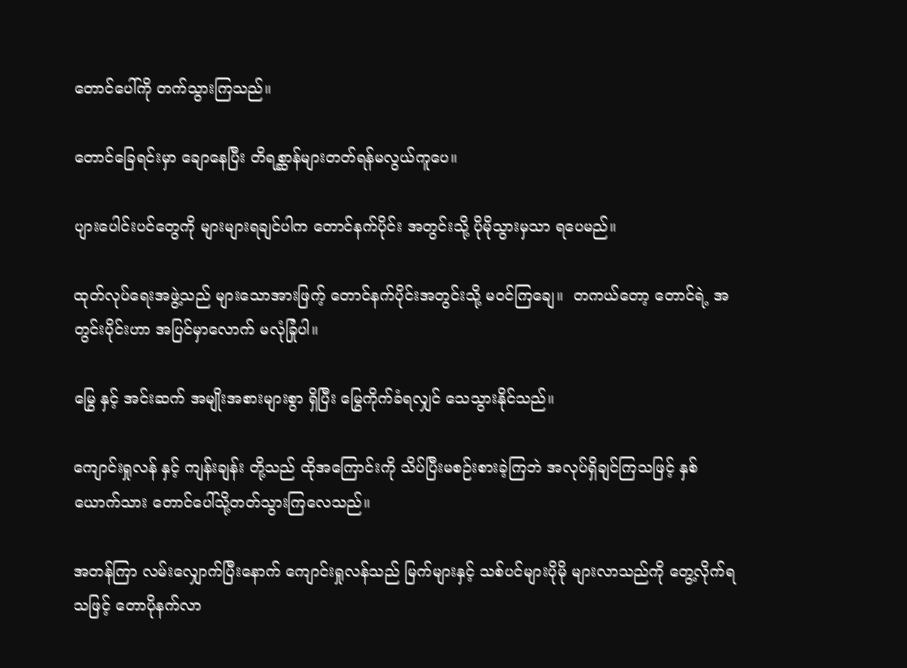တောင်ပေါ်ကို တက်သွားကြသည်။

တောင်ခြေရင်းမှာ ချောနေပြီး တိရစ္ဆာန်များတတ်ရန်မလွယ်ကူပေ။

ပျားပေါင်းပင်တွေကို များများရချင်ပါက တောင်နက်ပိုင်း အတွင်းသို့ ပိုမိုသွားမှသာ ရပေမည်။

ထုတ်လုပ်ရေးအဖွဲ့သည် များသောအားဖြက့် တောင်နက်ပိုင်းအတွင်းသို့ မဝင်ကြချေ။  တကယ်တော့ တောင်ရဲ့ အတွင်းပိုင်းဟာ အပြင်မှာလောက် မလုံခြုံပါ။

မြွေ နှင့် အင်းဆက် အမျိုးအစားများစွာ ရှိပြီး မြွေကိုက်ခံရလျှင် သေသွားနိုင်သည်။

ကျောင်းရှုလန် နှင့် ကျန်းချန်း တို့သည် ထိုအကြောင်းကို သိပ်ပြီးမစဉ်းစားခဲ့ကြဘဲ အလုပ်ရှိချင်ကြသဖြင့် နှစ်ယောက်သား တောင်ပေါ်သို့တတ်သွားကြလေသည်။

အတန်ကြာ လမ်းလျှောက်ပြီးနောက် ကျောင်းရှုလန်သည် မြက်များနှင့် သစ်ပင်များပိုမို များလာသည်ကို တွေ့လိုက်ရသဖြင့် တောပိုနက်လာ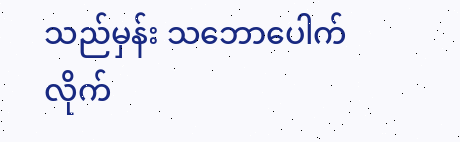သည်မှန်း သဘောပေါက်လိုက်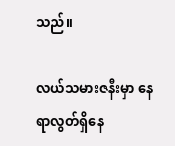သည်။

လယ်သမားဇနီးမှာ နေရာလွတ်ရှိနေ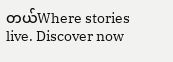တယ်Where stories live. Discover now